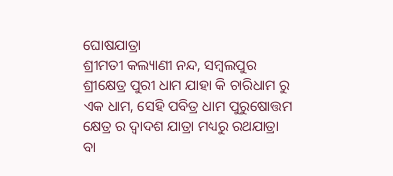ଘୋଷଯାତ୍ରା
ଶ୍ରୀମତୀ କଲ୍ୟାଣୀ ନନ୍ଦ, ସମ୍ବଲପୁର
ଶ୍ରୀକ୍ଷେତ୍ର ପୁରୀ ଧାମ ଯାହା କି ଚାରିଧାମ ରୁ ଏକ ଧାମ, ସେହି ପବିତ୍ର ଧାମ ପୁରୁଷୋତ୍ତମ କ୍ଷେତ୍ର ର ଦ୍ବାଦଶ ଯାତ୍ରା ମଧ୍ୟରୁ ରଥଯାତ୍ରା ବା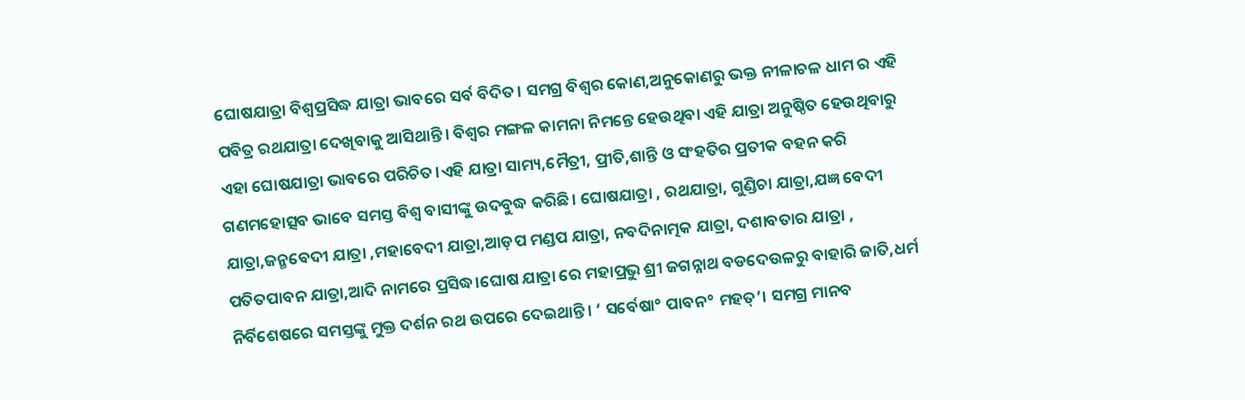ଘୋଷଯାତ୍ରା ବିଶ୍ବପ୍ରସିଦ୍ଧ ଯାତ୍ରା ଭାବରେ ସର୍ବ ବିଦିତ। ସମଗ୍ର ବିଶ୍ବର କୋଣ,ଅନୁକୋଣରୁ ଭକ୍ତ ନୀଳାଚଳ ଧାମ ର ଏହି ପବିତ୍ର ରଥଯାତ୍ରା ଦେଖିବାକୁ ଆସିଥାନ୍ତି। ବିଶ୍ବର ମଙ୍ଗଳ କାମନା ନିମନ୍ତେ ହେଉଥିବା ଏହି ଯାତ୍ରା ଅନୁଷ୍ଠିତ ହେଉଥିବାରୁ ଏହା ଘୋଷଯାତ୍ରା ଭାବରେ ପରିଚିତ।ଏହି ଯାତ୍ରା ସାମ୍ୟ,ମୈତ୍ରୀ, ପ୍ରୀତି,ଶାନ୍ତି ଓ ସଂହତିର ପ୍ରତୀକ ବହନ କରି ଗଣମହୋତ୍ସବ ଭାବେ ସମସ୍ତ ବିଶ୍ଵ ବାସୀଙ୍କୁ ଉଦବୁଦ୍ଧ କରିଛି। ଘୋଷଯାତ୍ରା , ରଥଯାତ୍ରା, ଗୁଣ୍ଡିଚା ଯାତ୍ରା,ଯଜ୍ଞ ବେଦୀ ଯାତ୍ରା,ଜନ୍ମବେଦୀ ଯାତ୍ରା ,ମହାବେଦୀ ଯାତ୍ରା,ଆଡ଼ପ ମଣ୍ଡପ ଯାତ୍ରା, ନବଦିନାତ୍ମକ ଯାତ୍ରା, ଦଶାବତାର ଯାତ୍ରା , ପତିତପାବନ ଯାତ୍ରା,ଆଦି ନାମରେ ପ୍ରସିଦ୍ଧ।ଘୋଷ ଯାତ୍ରା ରେ ମହାପ୍ରଭୁ ଶ୍ରୀ ଜଗନ୍ନାଥ ବଡଦେଉଳରୁ ବାହାରି ଜାତି,ଧର୍ମ ନିର୍ବିଶେଷରେ ସମସ୍ତଙ୍କୁ ମୁକ୍ତ ଦର୍ଶନ ରଥ ଉପରେ ଦେଇଥାନ୍ତି। ‘ ସର୍ବେଷା° ପାବନ° ମହତ୍’। ସମଗ୍ର ମାନବ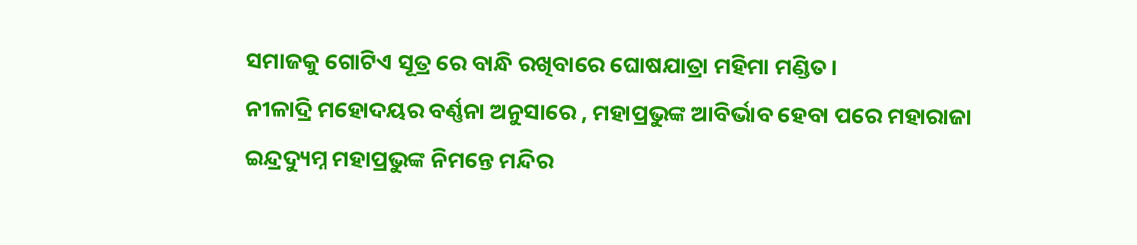ସମାଜକୁ ଗୋଟିଏ ସୂତ୍ର ରେ ବାନ୍ଧି ରଖିବାରେ ଘୋଷଯାତ୍ରା ମହିମା ମଣ୍ଡିତ।
ନୀଳାଦ୍ରି ମହୋଦୟର ବର୍ଣ୍ଣନା ଅନୁସାରେ , ମହାପ୍ରଭୁଙ୍କ ଆବିର୍ଭାବ ହେବା ପରେ ମହାରାଜା ଇନ୍ଦ୍ରଦ୍ୟୁମ୍ନ ମହାପ୍ରଭୁଙ୍କ ନିମନ୍ତେ ମନ୍ଦିର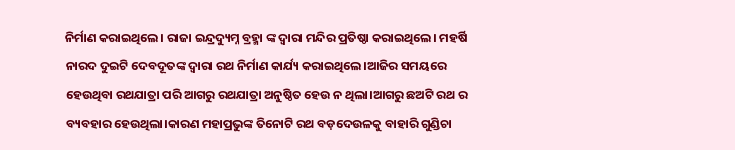ନିର୍ମାଣ କରାଇଥିଲେ। ରାଜା ଇନ୍ଦ୍ରଦ୍ୟୁମ୍ନ ବ୍ରହ୍ମା ଙ୍କ ଦ୍ଵାରା ମନ୍ଦିର ପ୍ରତିଷ୍ଠା କରାଇଥିଲେ। ମହର୍ଷି ନାରଦ ଦୁଇଟି ଦେବଦୂତଙ୍କ ଦ୍ବାରା ରଥ ନିର୍ମାଣ କାର୍ଯ୍ୟ କରାଇଥିଲେ।ଆଜିର ସମୟରେ ହେଉଥିବା ରଥଯାତ୍ରା ପରି ଆଗରୁ ରଥଯାତ୍ରା ଅନୁଷ୍ଠିତ ହେଉ ନ ଥିଲା।ଆଗରୁ ଛଅଟି ରଥ ର ବ୍ୟବହାର ହେଉଥିଲା।କାରଣ ମହାପ୍ରଭୁଙ୍କ ତିନୋଟି ରଥ ବଡ଼ଦେଉଳକୁ ବାହାରି ଗୁଣ୍ଡିଚା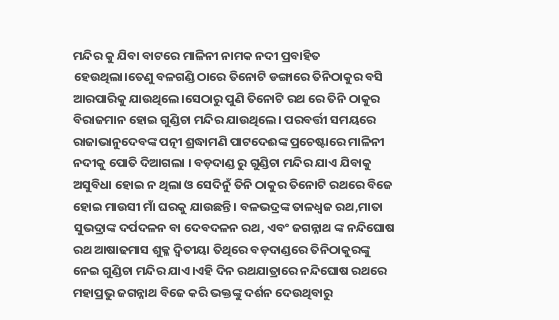ମନ୍ଦିର କୁ ଯିବା ବାଟରେ ମାଳିନୀ ନାମକ ନଦୀ ପ୍ରବାହିତ ହେଉଥିଲା।ତେଣୁ ବଳଗଣ୍ଡି ଠାରେ ତିନୋଟି ଡଙ୍ଗାରେ ତିନିଠାକୁର ବସି ଆରପାରିକୁ ଯାଉଥିଲେ।ସେଠାରୁ ପୁଣି ତିନୋଟି ରଥ ରେ ତିନି ଠାକୁର ବିରାଜମାନ ହୋଇ ଗୁଣ୍ଡିଚା ମନ୍ଦିର ଯାଉଥିଲେ। ପରବର୍ତ୍ତୀ ସମୟରେ ରାଜାଭାନୁଦେବଙ୍କ ପତ୍ନୀ ଶ୍ରଦ୍ଧାମଣି ପାଟଦେଈଙ୍କ ପ୍ରଚେଷ୍ଟାରେ ମାଳିନୀ ନଦୀକୁ ପୋତି ଦିଆଗଲା । ବଡ଼ଦାଣ୍ଡ ରୁ ଗୁଣ୍ଡିଚା ମନ୍ଦିର ଯାଏ ଯିବାକୁ ଅସୁବିଧା ହୋଇ ନ ଥିଲା ଓ ସେଦିନୁଁ ତିନି ଠାକୁର ତିନୋଟି ରଥରେ ବିଜେ ହୋଇ ମାଉସୀ ମାଁ ଘରକୁ ଯାଉଛନ୍ତି। ବଳଭଦ୍ରଙ୍କ ତାଳଧ୍ଵଜ ରଥ,ମାତା ସୁଭଦ୍ରାଙ୍କ ଦର୍ପଦଳନ ବା ଦେବଦଳନ ରଥ, ଏବଂ ଜଗନ୍ନାଥ ଙ୍କ ନନ୍ଦିଘୋଷ ରଥ ଆଷାଢମାସ ଶୁକ୍ଳ ଦ୍ୱିତୀୟା ତିଥିରେ ବଡ଼ଦାଣ୍ଡରେ ତିନିଠାକୁରଙ୍କୁ ନେଇ ଗୁଣ୍ଡିଚା ମନ୍ଦିର ଯାଏ।ଏହି ଦିନ ରଥଯାତ୍ରାରେ ନନ୍ଦିଘୋଷ ରଥରେ ମହାପ୍ରଭୁ ଜଗନ୍ନାଥ ବିଜେ କରି ଭକ୍ତଙ୍କୁ ଦର୍ଶନ ଦେଉଥିବାରୁ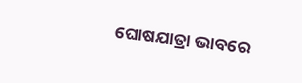ଘୋଷଯାତ୍ରା ଭାବରେ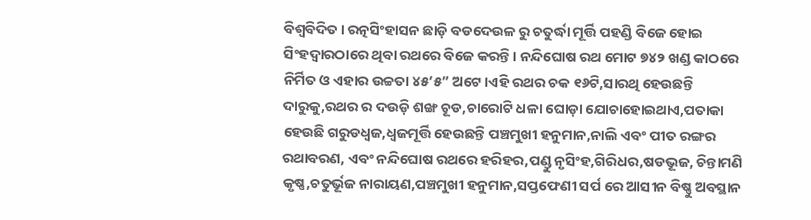ବିଶ୍ବବିଦିତ। ରତ୍ନସିଂହାସନ ଛାଡ଼ି ବଡଦେଉଳ ରୁ ଚତୁର୍ଦ୍ଧା ମୂର୍ତ୍ତି ପହଣ୍ଡି ବିଜେ ହୋଇ ସିଂହଦ୍ଵାରଠାରେ ଥିବା ରଥରେ ବିଜେ କରନ୍ତି। ନନ୍ଦିଘୋଷ ରଥ ମୋଟ ୭୪୨ ଖଣ୍ଡ କାଠରେ ନିର୍ମିତ ଓ ଏହାର ଉଚ୍ଚତା ୪୫’୫” ଅଟେ।ଏହି ରଥର ଚକ ୧୬ଟି,ସାରଥି ହେଉଛନ୍ତି ଦାରୁକୁ,ରଥର ର ଦଉଡ଼ି ଶଙ୍ଖ ଚୂଡ,ଚାରୋଟି ଧଳା ଘୋଡ଼ା ଯୋଚାହୋଇଥାଏ,ପତାକା ହେଉଛି ଗରୁଡଧ୍ବଜ,ଧ୍ବଜମୂର୍ତ୍ତି ହେଉଛନ୍ତି ପଞ୍ଚମୁଖୀ ହନୁମାନ,ନାଲି ଏବଂ ପୀତ ରଙ୍ଗର ରଥାବରଣ, ଏବଂ ନନ୍ଦିଘୋଷ ରଥରେ ହରିହର,ପଣ୍ଡୁ ନୃସିଂହ,ଗିରିଧର,ଷଡଭୂଜ, ଚିନ୍ତାମଣି କୃଷ୍ଣ,ଚତୁର୍ଭୂଜ ନାରାୟଣ,ପଞ୍ଚମୁଖୀ ହନୁମାନ,ସପ୍ତଫେଣୀ ସର୍ପ ରେ ଆସୀନ ବିଷ୍ଣୁ ଅବସ୍ଥାନ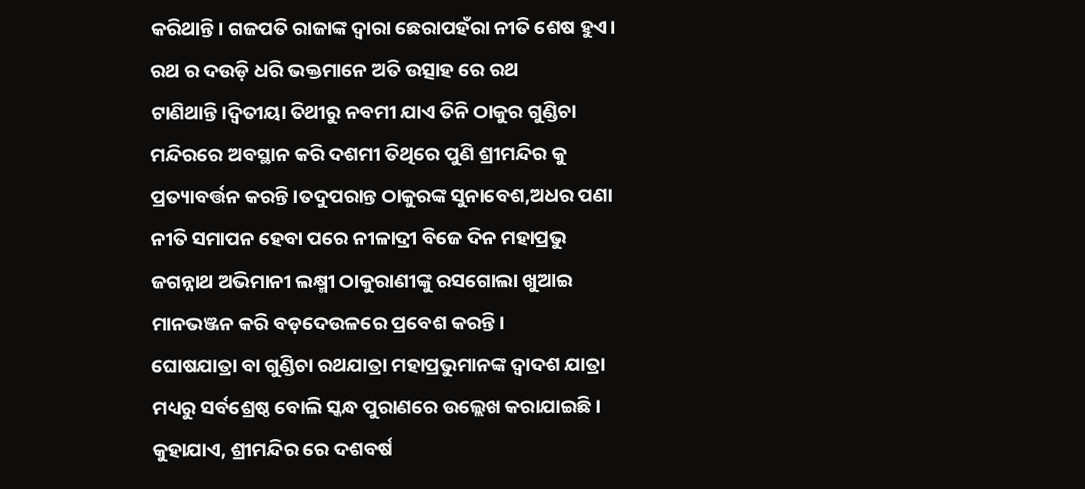କରିଥାନ୍ତି। ଗଜପତି ରାଜାଙ୍କ ଦ୍ବାରା ଛେରାପହଁରା ନୀତି ଶେଷ ହୁଏ। ରଥ ର ଦଉଡ଼ି ଧରି ଭକ୍ତମାନେ ଅତି ଉତ୍ସାହ ରେ ରଥ ଟାଣିଥାନ୍ତି।ଦ୍ୱିତୀୟା ତିଥୀରୁ ନବମୀ ଯାଏ ତିନି ଠାକୁର ଗୁଣ୍ଡିଚା ମନ୍ଦିରରେ ଅବସ୍ଥାନ କରି ଦଶମୀ ତିଥିରେ ପୁଣି ଶ୍ରୀମନ୍ଦିର କୁ ପ୍ରତ୍ୟାବର୍ତ୍ତନ କରନ୍ତି।ତଦୁପରାନ୍ତ ଠାକୁରଙ୍କ ସୁନାବେଶ,ଅଧର ପଣା ନୀତି ସମାପନ ହେବା ପରେ ନୀଳାଦ୍ରୀ ବିଜେ ଦିନ ମହାପ୍ରଭୁ ଜଗନ୍ନାଥ ଅଭିମାନୀ ଲକ୍ଷ୍ମୀ ଠାକୁରାଣୀଙ୍କୁ ରସଗୋଲା ଖୁଆଇ ମାନଭଞ୍ଜନ କରି ବଡ଼ଦେଉଳରେ ପ୍ରବେଶ କରନ୍ତି।
ଘୋଷଯାତ୍ରା ବା ଗୁଣ୍ଡିଚା ରଥଯାତ୍ରା ମହାପ୍ରଭୁମାନଙ୍କ ଦ୍ବାଦଶ ଯାତ୍ରା ମଧ୍ୟରୁ ସର୍ବଶ୍ରେଷ୍ଠ ବୋଲି ସ୍କନ୍ଧ ପୁରାଣରେ ଉଲ୍ଲେଖ କରାଯାଇଛି। କୁହାଯାଏ, ଶ୍ରୀମନ୍ଦିର ରେ ଦଶବର୍ଷ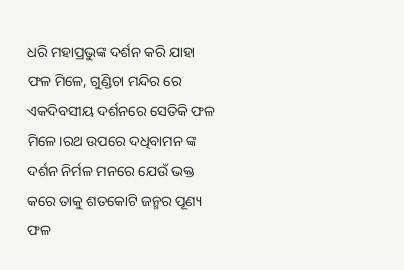ଧରି ମହାପ୍ରଭୁଙ୍କ ଦର୍ଶନ କରି ଯାହା ଫଳ ମିଳେ, ଗୁଣ୍ଡିଚା ମନ୍ଦିର ରେ ଏକଦିବସୀୟ ଦର୍ଶନରେ ସେତିକି ଫଳ ମିଳେ।ରଥ ଉପରେ ଦଧିବାମନ ଙ୍କ ଦର୍ଶନ ନିର୍ମଳ ମନରେ ଯେଉଁ ଭକ୍ତ କରେ ତାକୁ ଶତକୋଟି ଜନ୍ମର ପୂଣ୍ୟ ଫଳ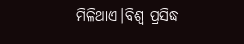ମିଳିଥାଏ।ବିଶ୍ବ ପ୍ରସିଦ୍ଧ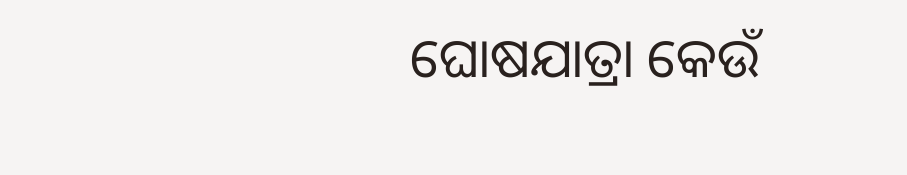ଘୋଷଯାତ୍ରା କେଉଁ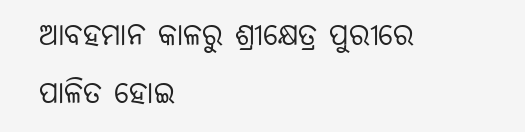ଆବହମାନ କାଳରୁ ଶ୍ରୀକ୍ଷେତ୍ର ପୁରୀରେ ପାଳିତ ହୋଇ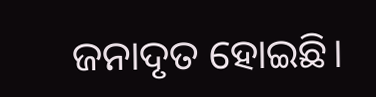ଜନାଦୃତ ହୋଇଛି।